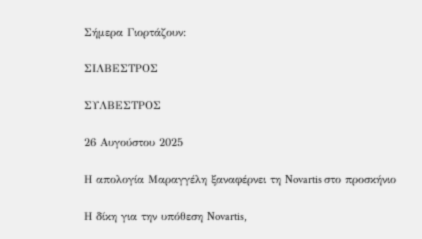Σήμερα Γιορτάζουν:

ΣΙΛΒΕΣΤΡΟΣ

ΣΥΛΒΕΣΤΡΟΣ

26 Αυγούστου 2025

Η απολογία Μαραγγέλη ξαναφέρνει τη Novartis στο προσκήνιο

Η δίκη για την υπόθεση Novartis,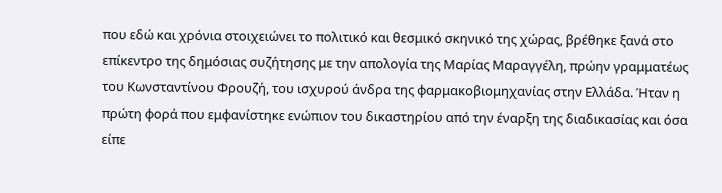που εδώ και χρόνια στοιχειώνει το πολιτικό και θεσμικό σκηνικό της χώρας, βρέθηκε ξανά στο επίκεντρο της δημόσιας συζήτησης με την απολογία της Μαρίας Μαραγγέλη, πρώην γραμματέως του Κωνσταντίνου Φρουζή, του ισχυρού άνδρα της φαρμακοβιομηχανίας στην Ελλάδα. Ήταν η πρώτη φορά που εμφανίστηκε ενώπιον του δικαστηρίου από την έναρξη της διαδικασίας και όσα είπε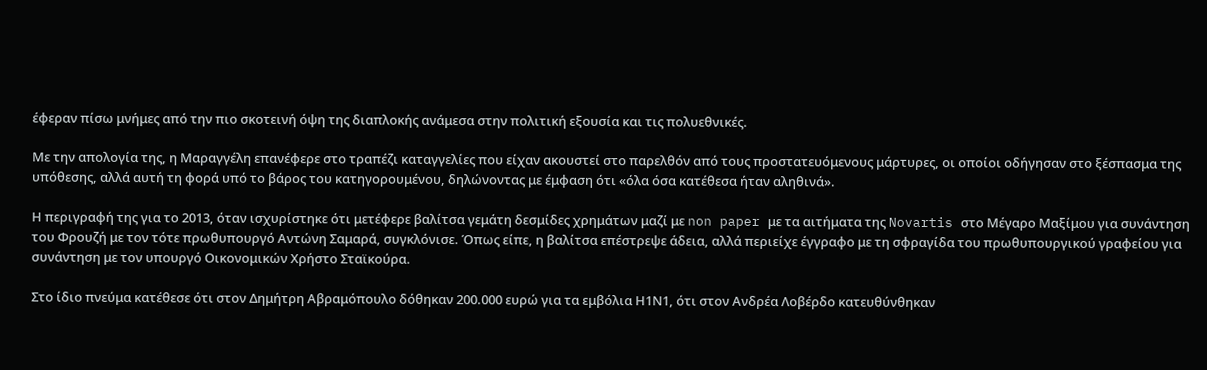έφεραν πίσω μνήμες από την πιο σκοτεινή όψη της διαπλοκής ανάμεσα στην πολιτική εξουσία και τις πολυεθνικές.

Με την απολογία της, η Μαραγγέλη επανέφερε στο τραπέζι καταγγελίες που είχαν ακουστεί στο παρελθόν από τους προστατευόμενους μάρτυρες, οι οποίοι οδήγησαν στο ξέσπασμα της υπόθεσης, αλλά αυτή τη φορά υπό το βάρος του κατηγορουμένου, δηλώνοντας με έμφαση ότι «όλα όσα κατέθεσα ήταν αληθινά».

Η περιγραφή της για το 2013, όταν ισχυρίστηκε ότι μετέφερε βαλίτσα γεμάτη δεσμίδες χρημάτων μαζί με non paper με τα αιτήματα της Novartis στο Μέγαρο Μαξίμου για συνάντηση του Φρουζή με τον τότε πρωθυπουργό Αντώνη Σαμαρά, συγκλόνισε. Όπως είπε, η βαλίτσα επέστρεψε άδεια, αλλά περιείχε έγγραφο με τη σφραγίδα του πρωθυπουργικού γραφείου για συνάντηση με τον υπουργό Οικονομικών Χρήστο Σταϊκούρα.

Στο ίδιο πνεύμα κατέθεσε ότι στον Δημήτρη Αβραμόπουλο δόθηκαν 200.000 ευρώ για τα εμβόλια Η1Ν1, ότι στον Ανδρέα Λοβέρδο κατευθύνθηκαν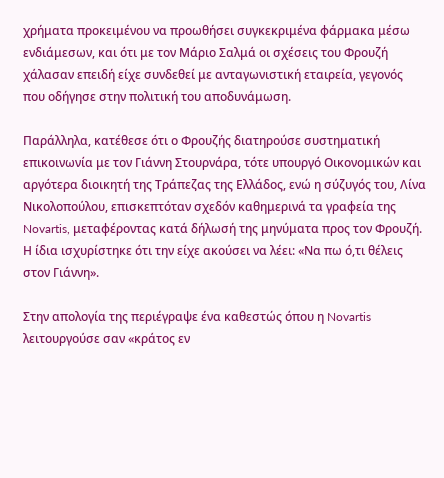χρήματα προκειμένου να προωθήσει συγκεκριμένα φάρμακα μέσω ενδιάμεσων, και ότι με τον Μάριο Σαλμά οι σχέσεις του Φρουζή χάλασαν επειδή είχε συνδεθεί με ανταγωνιστική εταιρεία, γεγονός που οδήγησε στην πολιτική του αποδυνάμωση.

Παράλληλα, κατέθεσε ότι ο Φρουζής διατηρούσε συστηματική επικοινωνία με τον Γιάννη Στουρνάρα, τότε υπουργό Οικονομικών και αργότερα διοικητή της Τράπεζας της Ελλάδος, ενώ η σύζυγός του, Λίνα Νικολοπούλου, επισκεπτόταν σχεδόν καθημερινά τα γραφεία της Novartis, μεταφέροντας κατά δήλωσή της μηνύματα προς τον Φρουζή. Η ίδια ισχυρίστηκε ότι την είχε ακούσει να λέει: «Να πω ό,τι θέλεις στον Γιάννη».

Στην απολογία της περιέγραψε ένα καθεστώς όπου η Novartis λειτουργούσε σαν «κράτος εν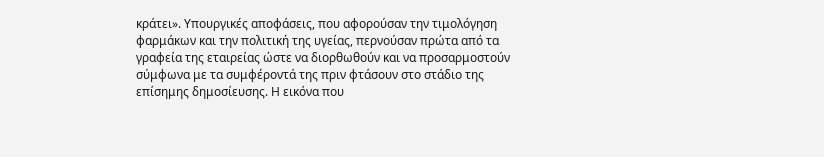κράτει». Υπουργικές αποφάσεις, που αφορούσαν την τιμολόγηση φαρμάκων και την πολιτική της υγείας, περνούσαν πρώτα από τα γραφεία της εταιρείας ώστε να διορθωθούν και να προσαρμοστούν σύμφωνα με τα συμφέροντά της πριν φτάσουν στο στάδιο της επίσημης δημοσίευσης. Η εικόνα που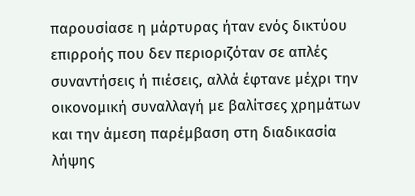παρουσίασε η μάρτυρας ήταν ενός δικτύου επιρροής που δεν περιοριζόταν σε απλές συναντήσεις ή πιέσεις, αλλά έφτανε μέχρι την οικονομική συναλλαγή με βαλίτσες χρημάτων και την άμεση παρέμβαση στη διαδικασία λήψης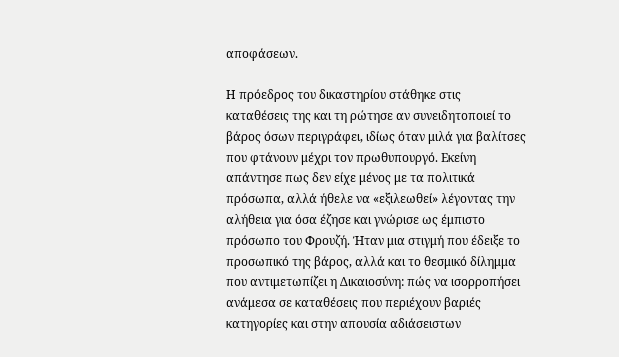αποφάσεων.

Η πρόεδρος του δικαστηρίου στάθηκε στις καταθέσεις της και τη ρώτησε αν συνειδητοποιεί το βάρος όσων περιγράφει, ιδίως όταν μιλά για βαλίτσες που φτάνουν μέχρι τον πρωθυπουργό. Εκείνη απάντησε πως δεν είχε μένος με τα πολιτικά πρόσωπα, αλλά ήθελε να «εξιλεωθεί» λέγοντας την αλήθεια για όσα έζησε και γνώρισε ως έμπιστο πρόσωπο του Φρουζή. Ήταν μια στιγμή που έδειξε το προσωπικό της βάρος, αλλά και το θεσμικό δίλημμα που αντιμετωπίζει η Δικαιοσύνη: πώς να ισορροπήσει ανάμεσα σε καταθέσεις που περιέχουν βαριές κατηγορίες και στην απουσία αδιάσειστων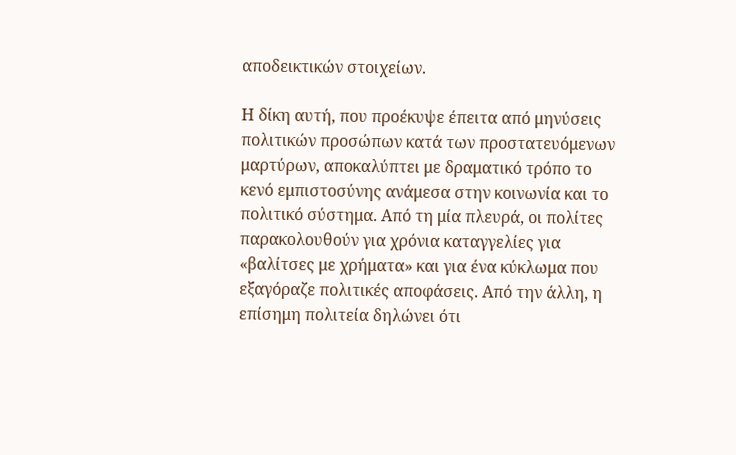αποδεικτικών στοιχείων.

Η δίκη αυτή, που προέκυψε έπειτα από μηνύσεις πολιτικών προσώπων κατά των προστατευόμενων μαρτύρων, αποκαλύπτει με δραματικό τρόπο το κενό εμπιστοσύνης ανάμεσα στην κοινωνία και το πολιτικό σύστημα. Από τη μία πλευρά, οι πολίτες παρακολουθούν για χρόνια καταγγελίες για «βαλίτσες με χρήματα» και για ένα κύκλωμα που εξαγόραζε πολιτικές αποφάσεις. Από την άλλη, η επίσημη πολιτεία δηλώνει ότι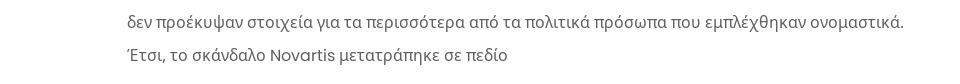δεν προέκυψαν στοιχεία για τα περισσότερα από τα πολιτικά πρόσωπα που εμπλέχθηκαν ονομαστικά. Έτσι, το σκάνδαλο Novartis μετατράπηκε σε πεδίο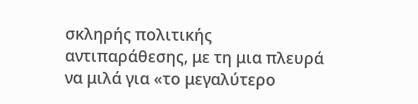σκληρής πολιτικής αντιπαράθεσης, με τη μια πλευρά να μιλά για «το μεγαλύτερο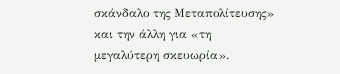σκάνδαλο της Μεταπολίτευσης» και την άλλη για «τη μεγαλύτερη σκευωρία».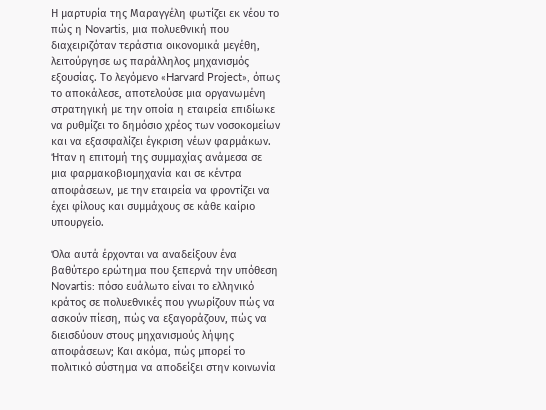Η μαρτυρία της Μαραγγέλη φωτίζει εκ νέου το πώς η Novartis, μια πολυεθνική που διαχειριζόταν τεράστια οικονομικά μεγέθη, λειτούργησε ως παράλληλος μηχανισμός εξουσίας. Το λεγόμενο «Harvard Project», όπως το αποκάλεσε, αποτελούσε μια οργανωμένη στρατηγική με την οποία η εταιρεία επιδίωκε να ρυθμίζει το δημόσιο χρέος των νοσοκομείων και να εξασφαλίζει έγκριση νέων φαρμάκων. Ήταν η επιτομή της συμμαχίας ανάμεσα σε μια φαρμακοβιομηχανία και σε κέντρα αποφάσεων, με την εταιρεία να φροντίζει να έχει φίλους και συμμάχους σε κάθε καίριο υπουργείο.

Όλα αυτά έρχονται να αναδείξουν ένα βαθύτερο ερώτημα που ξεπερνά την υπόθεση Novartis: πόσο ευάλωτο είναι το ελληνικό κράτος σε πολυεθνικές που γνωρίζουν πώς να ασκούν πίεση, πώς να εξαγοράζουν, πώς να διεισδύουν στους μηχανισμούς λήψης αποφάσεων; Και ακόμα, πώς μπορεί το πολιτικό σύστημα να αποδείξει στην κοινωνία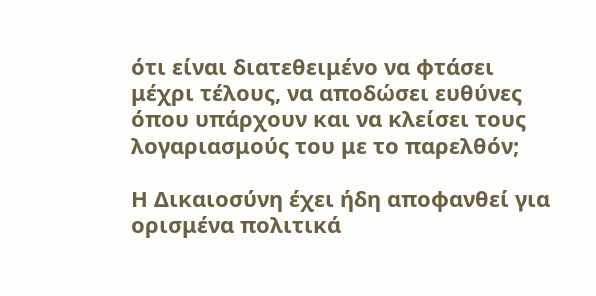ότι είναι διατεθειμένο να φτάσει μέχρι τέλους, να αποδώσει ευθύνες όπου υπάρχουν και να κλείσει τους λογαριασμούς του με το παρελθόν;

Η Δικαιοσύνη έχει ήδη αποφανθεί για ορισμένα πολιτικά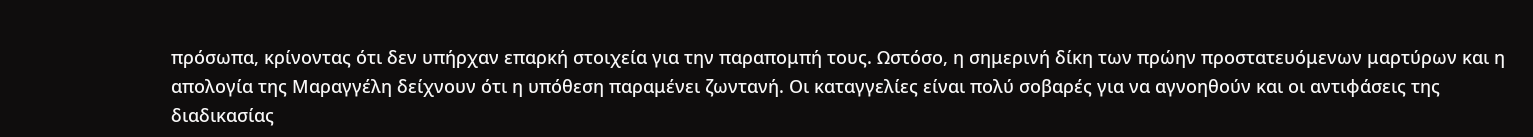πρόσωπα, κρίνοντας ότι δεν υπήρχαν επαρκή στοιχεία για την παραπομπή τους. Ωστόσο, η σημερινή δίκη των πρώην προστατευόμενων μαρτύρων και η απολογία της Μαραγγέλη δείχνουν ότι η υπόθεση παραμένει ζωντανή. Οι καταγγελίες είναι πολύ σοβαρές για να αγνοηθούν και οι αντιφάσεις της διαδικασίας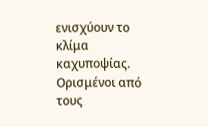ενισχύουν το κλίμα καχυποψίας. Ορισμένοι από τους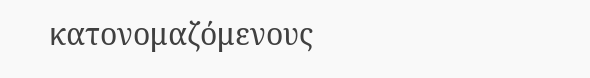κατονομαζόμενους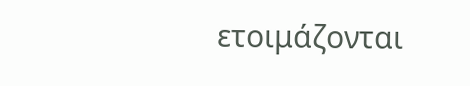ετοιμάζονται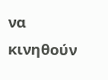να κινηθούν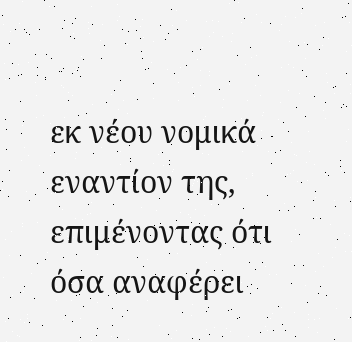εκ νέου νομικά εναντίον της, επιμένοντας ότι όσα αναφέρει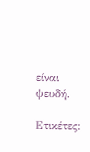είναι ψευδή.

Ετικέτες: